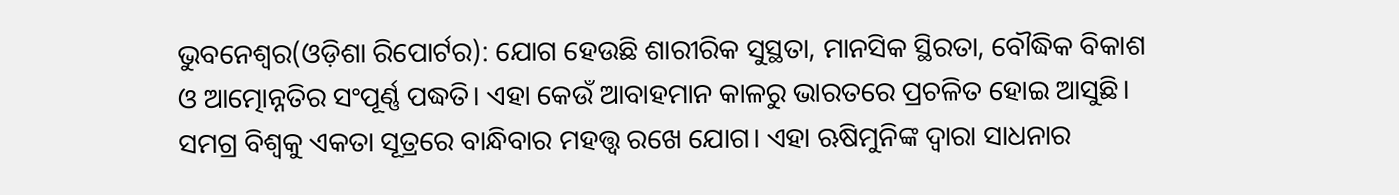ଭୁବନେଶ୍ୱର(ଓଡ଼ିଶା ରିପୋର୍ଟର): ଯୋଗ ହେଉଛି ଶାରୀରିକ ସୁସ୍ଥତା, ମାନସିକ ସ୍ଥିରତା, ବୌଦ୍ଧିକ ବିକାଶ ଓ ଆତ୍ମୋନ୍ନତିର ସଂପୂର୍ଣ୍ଣ ପଦ୍ଧତି। ଏହା କେଉଁ ଆବାହମାନ କାଳରୁ ଭାରତରେ ପ୍ରଚଳିତ ହୋଇ ଆସୁଛି। ସମଗ୍ର ବିଶ୍ୱକୁ ଏକତା ସୂତ୍ରରେ ବାନ୍ଧିବାର ମହତ୍ତ୍ୱ ରଖେ ଯୋଗ। ଏହା ଋଷିମୁନିଙ୍କ ଦ୍ୱାରା ସାଧନାର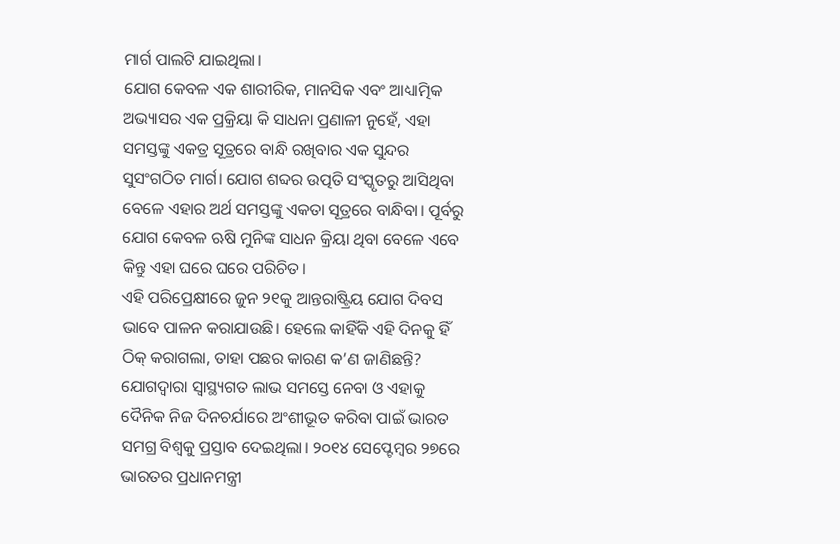ମାର୍ଗ ପାଲଟି ଯାଇଥିଲା।
ଯୋଗ କେବଳ ଏକ ଶାରୀରିକ, ମାନସିକ ଏବଂ ଆଧ୍ୟାତ୍ମିକ ଅଭ୍ୟାସର ଏକ ପ୍ରକ୍ରିୟା କି ସାଧନା ପ୍ରଣାଳୀ ନୁହେଁ, ଏହା ସମସ୍ତଙ୍କୁ ଏକତ୍ର ସୂତ୍ରରେ ବାନ୍ଧି ରଖିବାର ଏକ ସୁନ୍ଦର ସୁସଂଗଠିତ ମାର୍ଗ। ଯୋଗ ଶବ୍ଦର ଉତ୍ପତି ସଂସ୍କୃତରୁ ଆସିଥିବା ବେଳେ ଏହାର ଅର୍ଥ ସମସ୍ତଙ୍କୁ ଏକତା ସୂତ୍ରରେ ବାନ୍ଧିବା। ପୂର୍ବରୁ ଯୋଗ କେବଳ ଋଷି ମୁନିଙ୍କ ସାଧନ କ୍ରିୟା ଥିବା ବେଳେ ଏବେ କିନ୍ତୁ ଏହା ଘରେ ଘରେ ପରିଚିତ।
ଏହି ପରିପ୍ରେକ୍ଷୀରେ ଜୁନ ୨୧କୁ ଆନ୍ତରାଷ୍ଟ୍ରିୟ ଯୋଗ ଦିବସ ଭାବେ ପାଳନ କରାଯାଉଛି। ହେଲେ କାହିଁକି ଏହି ଦିନକୁ ହିଁ ଠିକ୍ କରାଗଲା, ତାହା ପଛର କାରଣ କ’ଣ ଜାଣିଛନ୍ତି?
ଯୋଗଦ୍ୱାରା ସ୍ୱାସ୍ଥ୍ୟଗତ ଲାଭ ସମସ୍ତେ ନେବା ଓ ଏହାକୁ ଦୈନିକ ନିଜ ଦିନଚର୍ଯାରେ ଅଂଶୀଭୂତ କରିବା ପାଇଁ ଭାରତ ସମଗ୍ର ବିଶ୍ୱକୁ ପ୍ରସ୍ତାବ ଦେଇଥିଲା। ୨୦୧୪ ସେପ୍ଟେମ୍ବର ୨୭ରେ ଭାରତର ପ୍ରଧାନମନ୍ତ୍ରୀ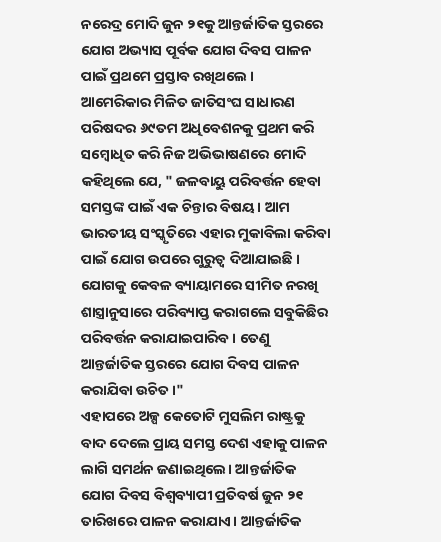ନରେଦ୍ର ମୋଦି ଜୁନ ୨୧କୁ ଆନ୍ତର୍ଜାତିକ ସ୍ତରରେ ଯୋଗ ଅଭ୍ୟାସ ପୂର୍ବକ ଯୋଗ ଦିବସ ପାଳନ ପାଇଁ ପ୍ରଥମେ ପ୍ରସ୍ତାବ ରଖିଥଲେ ।
ଆମେରିକାର ମିଳିତ ଜାତିସଂଘ ସାଧାରଣ ପରିଷଦର ୬୯ତମ ଅଧିବେଶନକୁ ପ୍ରଥମ କରି ସମ୍ବୋଧିତ କରି ନିଜ ଅଭିଭାଷଣରେ ମୋଦି କହିଥିଲେ ଯେ, " ଜଳବାୟୁ ପରିବର୍ତ୍ତନ ହେବା ସମସ୍ତଙ୍କ ପାଇଁ ଏକ ଚିନ୍ତାର ବିଷୟ । ଆମ ଭାରତୀୟ ସଂସ୍କୃତିରେ ଏହାର ମୁକାବିଲା କରିବା ପାଇଁ ଯୋଗ ଉପରେ ଗୁରୁତ୍ୱ ଦିଆଯାଇଛି । ଯୋଗକୁ କେବଳ ବ୍ୟାୟାମରେ ସୀମିତ ନରଖି ଶାସ୍ତ୍ରାନୁସାରେ ପରିବ୍ୟାପ୍ତ କରାଗଲେ ସବୁକିଛିର ପରିବର୍ତ୍ତନ କରାଯାଇପାରିବ । ତେଣୁ ଆନ୍ତର୍ଜାତିକ ସ୍ତରରେ ଯୋଗ ଦିବସ ପାଳନ କରାଯିବା ଉଚିତ ।"
ଏହାପରେ ଅଳ୍ପ କେତୋଟି ମୁସଲିମ ରାଷ୍ଟ୍ରକୁ ବାଦ ଦେଲେ ପ୍ରାୟ ସମସ୍ତ ଦେଶ ଏହାକୁ ପାଳନ ଲାଗି ସମର୍ଥନ ଜଣାଇଥିଲେ। ଆନ୍ତର୍ଜାତିକ ଯୋଗ ଦିବସ ବିଶ୍ୱବ୍ୟାପୀ ପ୍ରତିବର୍ଷ ଜୁନ ୨୧ ତାରିଖରେ ପାଳନ କରାଯାଏ। ଆନ୍ତର୍ଜାତିକ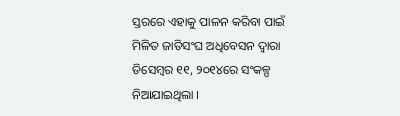ସ୍ତରରେ ଏହାକୁ ପାଳନ କରିବା ପାଇଁ ମିଳିତ ଜାତିସଂଘ ଅଧିବେସନ ଦ୍ୱାରା ଡିସେମ୍ବର ୧୧, ୨୦୧୪ରେ ସଂକଳ୍ପ ନିଆଯାଇଥିଲା ।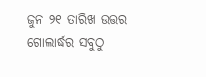ଜୁନ ୨୧ ତାରିଖ ଉତ୍ତର ଗୋଲାର୍ଦ୍ଧର ସବୁଠୁ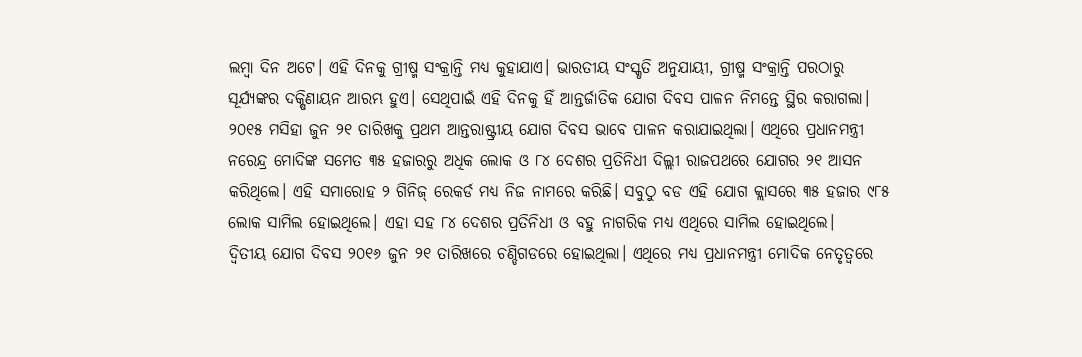ଲମ୍ବା ଦିନ ଅଟେ। ଏହି ଦିନକୁ ଗ୍ରୀଷ୍ମ ସଂକ୍ରାନ୍ତି ମଧ୍ୟ କୁହାଯାଏ। ଭାରତୀୟ ସଂସ୍କୃତି ଅନୁଯାୟୀ, ଗ୍ରୀଷ୍ମ ସଂକ୍ରାନ୍ତି ପରଠାରୁ ସୂର୍ଯ୍ୟଙ୍କର ଦକ୍ଷିଣାୟନ ଆରମ୍ଭ ହୁଏ। ସେଥିପାଇଁ ଏହି ଦିନକୁ ହିଁ ଆନ୍ତର୍ଜାତିକ ଯୋଗ ଦିବସ ପାଳନ ନିମନ୍ତେ ସ୍ଥିର କରାଗଲା।
୨୦୧୫ ମସିହା ଜୁନ ୨୧ ତାରିଖକୁ ପ୍ରଥମ ଆନ୍ତରାଷ୍ଟ୍ରୀୟ ଯୋଗ ଦିବସ ଭାବେ ପାଳନ କରାଯାଇଥିଲା। ଏଥିରେ ପ୍ରଧାନମନ୍ତ୍ରୀ ନରେନ୍ଦ୍ର ମୋଦିଙ୍କ ସମେତ ୩୫ ହଜାରରୁ ଅଧିକ ଲୋକ ଓ ୮୪ ଦେଶର ପ୍ରତିନିଧୀ ଦିଲ୍ଲୀ ରାଜପଥରେ ଯୋଗର ୨୧ ଆସନ କରିଥିଲେ। ଏହି ସମାରୋହ ୨ ଗିନିଜ୍ ରେକର୍ଡ ମଧ୍ୟ ନିଜ ନାମରେ କରିଛି। ସବୁଠୁ ବଡ ଏହି ଯୋଗ କ୍ଲାସରେ ୩୫ ହଜାର ୯୮୫ ଲୋକ ସାମିଲ ହୋଇଥିଲେ। ଏହା ସହ ୮୪ ଦେଶର ପ୍ରତିନିଧୀ ଓ ବହୁ ନାଗରିକ ମଧ୍ୟ ଏଥିରେ ସାମିଲ ହୋଇଥିଲେ।
ଦ୍ୱିତୀୟ ଯୋଗ ଦିବସ ୨୦୧୬ ଜୁନ ୨୧ ତାରିଖରେ ଚଣ୍ଡିଗଡରେ ହୋଇଥିଲା। ଏଥିରେ ମଧ୍ୟ ପ୍ରଧାନମନ୍ତ୍ରୀ ମୋଦିକ ନେତୃତ୍ୱରେ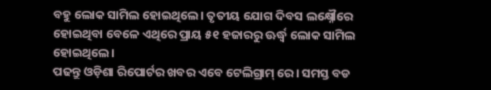ବହୁ ଲୋକ ସାମିଲ ହୋଇଥିଲେ। ତୃତୀୟ ଯୋଗ ଦିବସ ଲକ୍ଷ୍ନୌରେ ହୋଇଥିବା ବେଳେ ଏଥିରେ ପ୍ରାୟ ୫୧ ହଜାରରୁ ଊର୍ଦ୍ଧ୍ୱ ଲୋକ ସାମିଲ ହୋଇଥିଲେ।
ପଢନ୍ତୁ ଓଡ଼ିଶା ରିପୋର୍ଟର ଖବର ଏବେ ଟେଲିଗ୍ରାମ୍ ରେ। ସମସ୍ତ ବଡ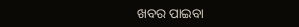ଖବର ପାଇବା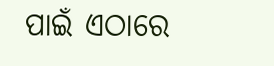ପାଇଁ ଏଠାରେ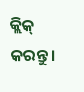କ୍ଲିକ୍ କରନ୍ତୁ।